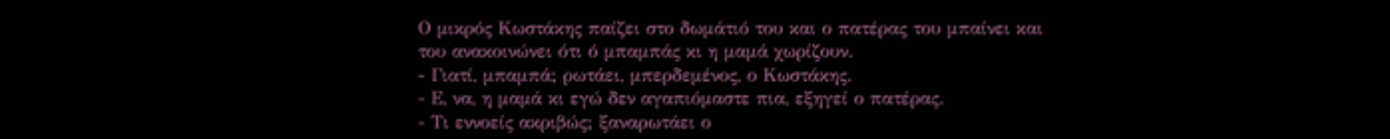Ο μικρός Κωστάκης παίζει στο δωμάτιό του και ο πατέρας του μπαίνει και
του ανακοινώνει ότι ό μπαμπάς κι η μαμά χωρίζουν.
- Γιατί, μπαμπά; ρωτάει, μπερδεμένος, ο Κωστάκης.
- Ε, να, η μαμά κι εγώ δεν αγαπιόμαστε πια, εξηγεί ο πατέρας.
- Τι εννοείς ακριβώς; ξαναρωτάει ο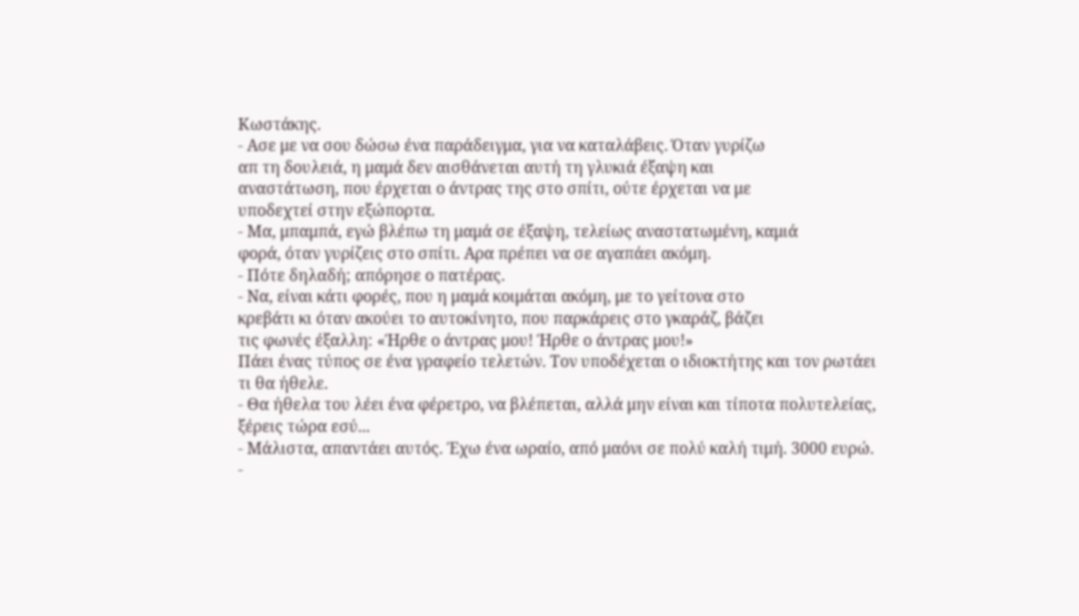Κωστάκης.
- Ασε με να σου δώσω ένα παράδειγμα, για να καταλάβεις. Όταν γυρίζω
απ τη δουλειά, η μαμά δεν αισθάνεται αυτή τη γλυκιά έξαψη και
αναστάτωση, που έρχεται ο άντρας της στο σπίτι, ούτε έρχεται να με
υποδεχτεί στην εξώπορτα.
- Μα, μπαμπά, εγώ βλέπω τη μαμά σε έξαψη, τελείως αναστατωμένη, καμιά
φορά, όταν γυρίζεις στο σπίτι. Αρα πρέπει να σε αγαπάει ακόμη.
- Πότε δηλαδή; απόρησε ο πατέρας.
- Να, είναι κάτι φορές, που η μαμά κοιμάται ακόμη, με το γείτονα στο
κρεβάτι κι όταν ακούει το αυτοκίνητο, που παρκάρεις στο γκαράζ, βάζει
τις φωνές έξαλλη: «Ήρθε ο άντρας μου! Ήρθε ο άντρας μου!»
Πάει ένας τύπος σε ένα γραφείο τελετών. Τον υποδέχεται ο ιδιοκτήτης και τον ρωτάει τι θα ήθελε.
- Θα ήθελα του λέει ένα φέρετρο, να βλέπεται, αλλά μην είναι και τίποτα πολυτελείας, ξέρεις τώρα εσύ...
- Μάλιστα, απαντάει αυτός. Έχω ένα ωραίο, από μαόνι σε πολύ καλή τιμή. 3000 ευρώ.
-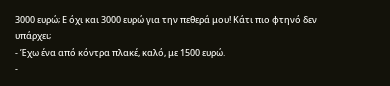3000 ευρώ; Ε όχι και 3000 ευρώ για την πεθερά μου! Κάτι πιο φτηνό δεν υπάρχει;
- Έχω ένα από κόντρα πλακέ, καλό, με 1500 ευρώ.
-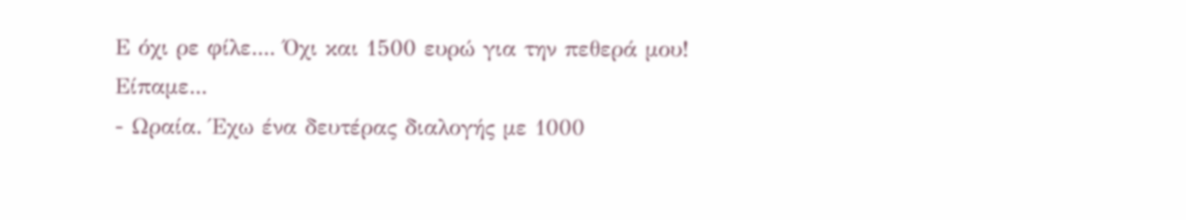Ε όχι ρε φίλε.... Όχι και 1500 ευρώ για την πεθερά μου! Είπαμε...
- Ωραία. Έχω ένα δευτέρας διαλογής με 1000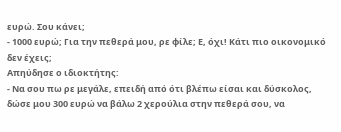ευρώ. Σου κάνει;
- 1000 ευρώ; Για την πεθερά μου, ρε φίλε; Ε, όχι! Κάτι πιο οικονομικό δεν έχεις;
Απηύδησε ο ιδιοκτήτης:
- Να σου πω ρε μεγάλε, επειδή από ότι βλέπω είσαι και δύσκολος, δώσε μου 300 ευρώ να βάλω 2 χερούλια στην πεθερά σου, να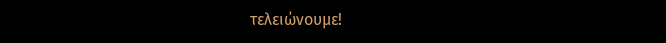τελειώνουμε!